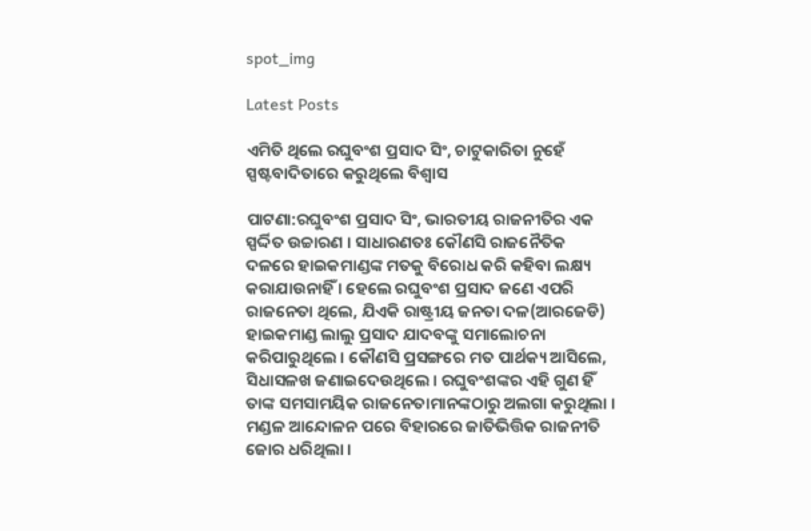spot_img

Latest Posts

ଏମିତି ଥିଲେ ରଘୁବଂଶ ପ୍ରସାଦ ସିଂ, ଚାଟୁକାରିତା ନୁହେଁ ସ୍ପଷ୍ଟବାଦିତାରେ କରୁଥିଲେ ବିଶ୍ୱାସ

ପାଟଣା:ରଘୁବଂଶ ପ୍ରସାଦ ସିଂ, ଭାରତୀୟ ରାଜନୀତିର ଏକ ସ୍ପର୍ଦ୍ଦିତ ଉଚ୍ଚାରଣ । ସାଧାରଣତଃ କୌଣସି ରାଜନୈତିକ ଦଳରେ ହାଇକମାଣ୍ଡଙ୍କ ମତକୁ ବିରୋଧ କରି କହିବା ଲକ୍ଷ୍ୟ କରାଯାଉନାହିଁ । ହେଲେ ରଘୁବଂଶ ପ୍ରସାଦ ଜଣେ ଏପରି ରାଜନେତା ଥିଲେ, ଯିଏକି ରାଷ୍ଟ୍ରୀୟ ଜନତା ଦଳ(ଆରଜେଡି) ହାଇକମାଣ୍ଡ ଲାଲୁ ପ୍ରସାଦ ଯାଦବଙ୍କୁ ସମାଲୋଚନା କରିପାରୁଥିଲେ । କୌଣସି ପ୍ରସଙ୍ଗରେ ମତ ପାର୍ଥକ୍ୟ ଆସିଲେ, ସିଧାସଳଖ ଜଣାଇଦେଉଥିଲେ । ରଘୁବଂଶଙ୍କର ଏହି ଗୁଣ ହିଁ ତାଙ୍କ ସମସାମୟିକ ରାଜନେତାମାନଙ୍କଠାରୁ ଅଲଗା କରୁଥିଲା । ମଣ୍ଡଳ ଆନ୍ଦୋଳନ ପରେ ବିହାରରେ ଜାତିଭିତ୍ତିକ ରାଜନୀତି ଜୋର ଧରିଥିଲା ।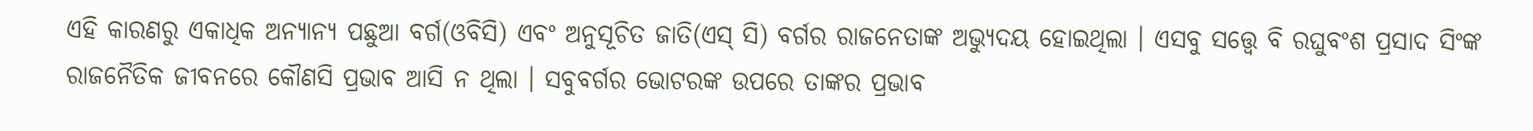ଏହି କାରଣରୁ ଏକାଧିକ ଅନ୍ୟାନ୍ୟ ପଛୁଆ ବର୍ଗ(ଓବିସି) ଏବଂ ଅନୁସୂଚିତ ଜାତି(ଏସ୍ ସି) ବର୍ଗର ରାଜନେତାଙ୍କ ଅଭ୍ୟୁଦୟ ହୋଇଥିଲା । ଏସବୁ ସତ୍ତ୍ବେ ବି ରଘୁବଂଶ ପ୍ରସାଦ ସିଂଙ୍କ ରାଜନୈତିକ ଜୀବନରେ କୌଣସି ପ୍ରଭାବ ଆସି ନ ଥିଲା । ସବୁବର୍ଗର ଭୋଟରଙ୍କ ଉପରେ ତାଙ୍କର ପ୍ରଭାବ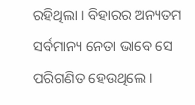ରହିଥିଲା । ବିହାରର ଅନ୍ୟତମ ସର୍ବମାନ୍ୟ ନେତା ଭାବେ ସେ ପରିଗଣିତ ହେଉଥିଲେ ।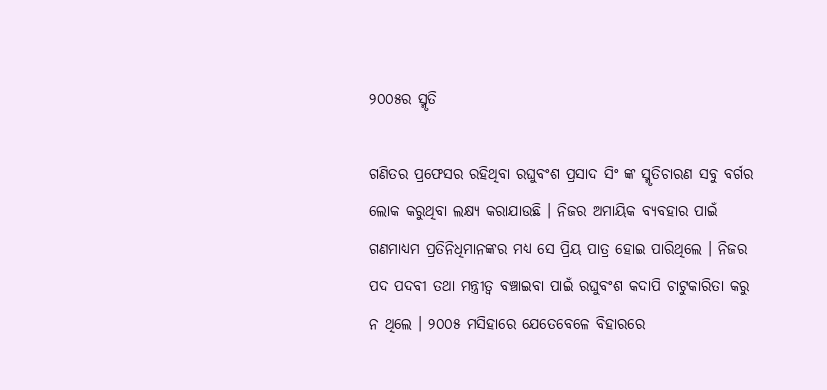୨୦୦୫ର ସ୍ମୃତି

ଗଣିତର ପ୍ରଫେସର ରହିଥିବା ରଘୁବଂଶ ପ୍ରସାଦ ସିଂ ଙ୍କ ସ୍ମୃତିଚାରଣ ସବୁ ବର୍ଗର ଲୋକ କରୁଥିବା ଲକ୍ଷ୍ୟ କରାଯାଉଛି । ନିଜର ଅମାୟିକ ବ୍ୟବହାର ପାଇଁ ଗଣମାଧ୍ୟମ ପ୍ରତିନିଧିମାନଙ୍କର ମଧ୍ୟ ସେ ପ୍ରିୟ ପାତ୍ର ହୋଇ ପାରିଥିଲେ । ନିଜର ପଦ ପଦବୀ ତଥା ମନ୍ତ୍ରୀତ୍ୱ ବଞ୍ଚାଇବା ପାଇଁ ରଘୁବଂଶ କଦାପି ଚାଟୁକାରିତା କରୁ ନ ଥିଲେ । ୨୦୦୫ ମସିହାରେ ଯେତେବେଳେ ବିହାରରେ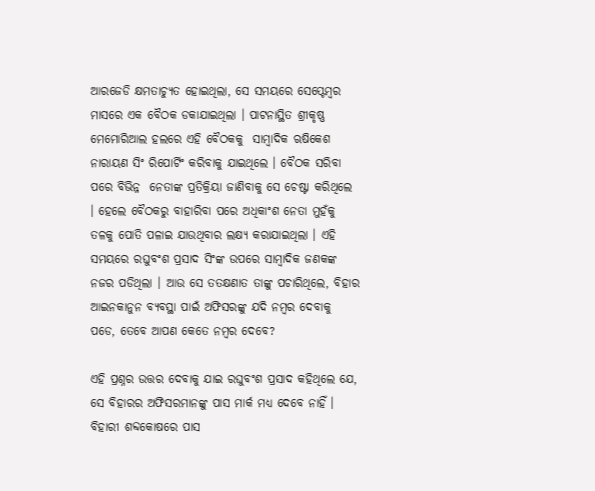ଆରଜେଡି କ୍ଷମତାଚ୍ୟୁତ ହୋଇଥିଲା, ସେ ସମୟରେ ସେପ୍ଟେମ୍ବର ମାସରେ ଏକ ବୈଠକ ଡକାଯାଇଥିଲା । ପାଟନାସ୍ଥିତ ଶ୍ରୀକୃଷ୍ଣ ମେମୋରିଆଲ ହଲରେ ଏହି ବୈଠକକୁ  ସାମ୍ବାଦିକ ଋଷିକେଶ ନାରାୟଣ ସିଂ ରିପୋର୍ଟିଂ କରିବାକୁ ଯାଇଥିଲେ । ବୈଠକ ସରିବା ପରେ ବିଭିନ୍ନ  ନେତାଙ୍କ ପ୍ରତିକ୍ରିୟା ଜାଣିବାକୁ ସେ ଚେଷ୍ଟା କରିଥିଲେ । ହେଲେ ବୈଠକରୁ ବାହାରିବା ପରେ ଅଧିକାଂଶ ନେତା ମୁହଁକୁ ତଳକୁ ପୋତି ପଳାଇ ଯାଉଥିବାର ଲକ୍ଷ୍ୟ କରାଯାଇଥିଲା । ଏହି ସମୟରେ ରଘୁବଂଶ ପ୍ରସାଦ ସିଂଙ୍କ ଉପରେ ସାମ୍ବାଦିକ ଜଣକଙ୍କ ନଜର ପଡିଥିଲା । ଆଉ ସେ ତତକ୍ଷଣାତ ତାଙ୍କୁ ପଚାରିଥିଲେ, ବିହାର ଆଇନକାନୁନ ବ୍ୟବସ୍ଥା ପାଇଁ ଅଫିସରଙ୍କୁ ଯଦି ନମ୍ବର ଦେବାକୁ ପଡେ, ତେବେ ଆପଣ କେତେ ନମ୍ବର ଦେବେ?

ଏହି ପ୍ରଶ୍ନର ଉତ୍ତର ଦେବାକୁ ଯାଇ ରଘୁବଂଶ ପ୍ରସାଦ କହିଥିଲେ ଯେ, ସେ ବିହାରର ଅଫିସରମାନଙ୍କୁ ପାସ ମାର୍କ ମଧ୍ୟ ଦେବେ ନାହିଁ । ବିହାରୀ ଶବ୍ଦକୋଷରେ ପାସ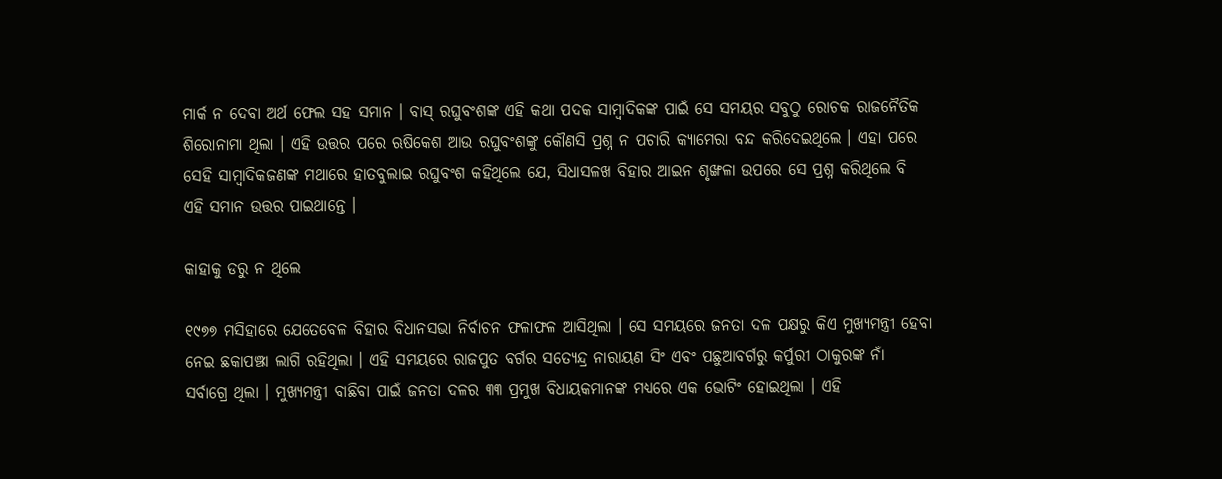ମାର୍କ ନ ଦେବା ଅର୍ଥ ଫେଲ ସହ ସମାନ । ବାସ୍ ରଘୁବଂଶଙ୍କ ଏହି କଥା ପଦକ ସାମ୍ବାଦିକଙ୍କ ପାଇଁ ସେ ସମୟର ସବୁଠୁ ରୋଚକ ରାଜନୈତିକ ଶିରୋନାମା ଥିଲା । ଏହି ଉତ୍ତର ପରେ ଋଷିକେଶ ଆଉ ରଘୁବଂଶଙ୍କୁ କୌଣସି ପ୍ରଶ୍ନ ନ ପଚାରି କ୍ୟାମେରା ବନ୍ଦ କରିଦେଇଥିଲେ । ଏହା ପରେ ସେହି ସାମ୍ବାଦିକଜଣଙ୍କ ମଥାରେ ହାତବୁଲାଇ ରଘୁବଂଶ କହିଥିଲେ ଯେ, ସିଧାସଳଖ ବିହାର ଆଇନ ଶୃଙ୍ଖଳା ଉପରେ ସେ ପ୍ରଶ୍ନ କରିଥିଲେ ବି ଏହି ସମାନ ଉତ୍ତର ପାଇଥାନ୍ତେ ।

କାହାକୁ ଡରୁ ନ ଥିଲେ

୧୯୭୭ ମସିହାରେ ଯେତେବେଳ ବିହାର ବିଧାନସଭା ନିର୍ବାଚନ ଫଳାଫଳ ଆସିଥିଲା । ସେ ସମୟରେ ଜନତା ଦଳ ପକ୍ଷରୁ କିଏ ମୁଖ୍ୟମନ୍ତ୍ରୀ ହେବା ନେଇ ଛକାପଞ୍ଝା ଲାଗି ରହିଥିଲା । ଏହି ସମୟରେ ରାଜପୁତ ବର୍ଗର ସତ୍ୟେନ୍ଦ୍ର ନାରାୟଣ ସିଂ ଏବଂ ପଛୁଆବର୍ଗରୁ କର୍ପୁରୀ ଠାକୁରଙ୍କ ନାଁ ସର୍ବାଗ୍ରେ ଥିଲା । ମୁଖ୍ୟମନ୍ତ୍ରୀ ବାଛିବା ପାଇଁ ଜନତା ଦଳର ୩୩ ପ୍ରମୁଖ ବିଧାୟକମାନଙ୍କ ମଧ୍ୟରେ ଏକ ଭୋଟିଂ ହୋଇଥିଲା । ଏହି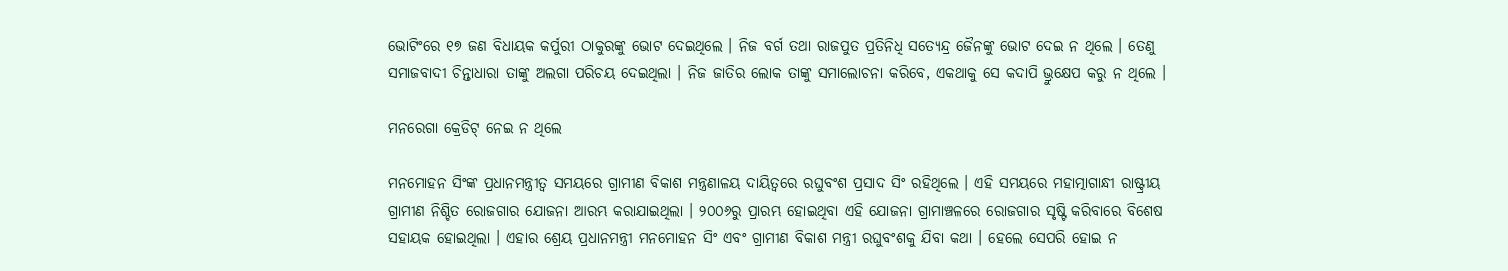ଭୋଟିଂରେ ୧୭ ଜଣ ବିଧାୟକ କର୍ପୁରୀ ଠାକୁରଙ୍କୁ ଭୋଟ ଦେଇଥିଲେ । ନିଜ ବର୍ଗ ତଥା ରାଜପୁତ ପ୍ରତିନିଧି ସତ୍ୟେନ୍ଦ୍ର ଜୈନଙ୍କୁ ଭୋଟ ଦେଇ ନ ଥିଲେ । ତେଣୁ ସମାଜବାଦୀ ଚିନ୍ତାଧାରା ତାଙ୍କୁ ଅଲଗା ପରିଚୟ ଦେଇଥିଲା । ନିଜ ଜାତିର ଲୋକ ତାଙ୍କୁ ସମାଲୋଚନା କରିବେ, ଏକଥାକୁ ସେ କଦାପି ଭ୍ରୁକ୍ଷେପ କରୁ ନ ଥିଲେ ।

ମନରେଗା କ୍ରେଡିଟ୍ ନେଇ ନ ଥିଲେ

ମନମୋହନ ସିଂଙ୍କ ପ୍ରଧାନମନ୍ତ୍ରୀତ୍ୱ ସମୟରେ ଗ୍ରାମୀଣ ବିକାଶ ମନ୍ତ୍ରଣାଳୟ ଦାୟିତ୍ୱରେ ରଘୁବଂଶ ପ୍ରସାଦ ସିଂ ରହିଥିଲେ । ଏହି ସମୟରେ ମହାତ୍ମାଗାନ୍ଧୀ ରାଷ୍ଟ୍ରୀୟ ଗ୍ରାମୀଣ ନିଶ୍ଚିତ ରୋଜଗାର ଯୋଜନା ଆରମ୍ଭ କରାଯାଇଥିଲା । ୨୦୦୬ରୁ ପ୍ରାରମ୍ଭ ହୋଇଥିବା ଏହି ଯୋଜନା ଗ୍ରାମାଞ୍ଚଳରେ ରୋଜଗାର ସୃଷ୍ଟି କରିବାରେ ବିଶେଷ ସହାୟକ ହୋଇଥିଲା । ଏହାର ଶ୍ରେୟ ପ୍ରଧାନମନ୍ତ୍ରୀ ମନମୋହନ ସିଂ ଏବଂ ଗ୍ରାମୀଣ ବିକାଶ ମନ୍ତ୍ରୀ ରଘୁବଂଶକୁ ଯିବା କଥା । ହେଲେ ସେପରି ହୋଇ ନ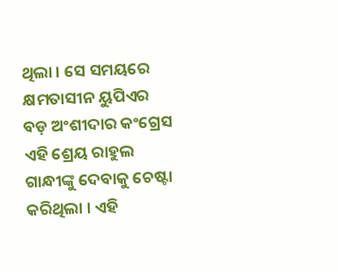ଥିଲା । ସେ ସମୟରେ କ୍ଷମତାସୀନ ୟୁପିଏର ବଡ଼ ଅଂଶୀଦାର କଂଗ୍ରେସ ଏହି ଶ୍ରେୟ ରାହୁଲ ଗାନ୍ଧୀଙ୍କୁ ଦେବାକୁ ଚେଷ୍ଟା କରିଥିଲା । ଏହି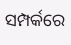ସମ୍ପର୍କରେ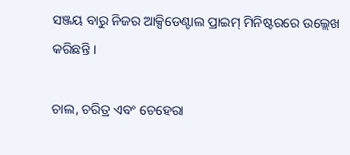ସଞ୍ଜୟ ବାରୁ ନିଜର ଆକ୍ସିଡେଣ୍ଟାଲ ପ୍ରାଇମ୍ ମିନିଷ୍ଟରରେ ଉଲ୍ଲେଖ କରିଛନ୍ତି ।

ଚାଲ, ଚରିତ୍ର ଏବଂ ଚେହେରା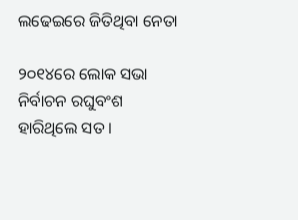ଲଢେଇରେ ଜିତିଥିବା ନେତା

୨୦୧୪ରେ ଲୋକ ସଭା ନିର୍ବାଚନ ରଘୁବଂଶ ହାରିଥିଲେ ସତ ।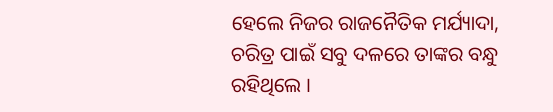ହେଲେ ନିଜର ରାଜନୈତିକ ମର୍ଯ୍ୟାଦା, ଚରିତ୍ର ପାଇଁ ସବୁ ଦଳରେ ତାଙ୍କର ବନ୍ଧୁ ରହିଥିଲେ ।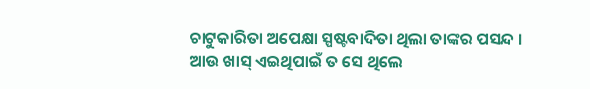ଚାଟୁକାରିତା ଅପେକ୍ଷା ସ୍ପଷ୍ଟବାଦିତା ଥିଲା ତାଙ୍କର ପସନ୍ଦ । ଆଉ ଖାସ୍ ଏଇଥିପାଇଁ ତ ସେ ଥିଲେ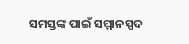ସମସ୍ତଙ୍କ ପାଇଁ ସମ୍ମାନସ୍ପଦ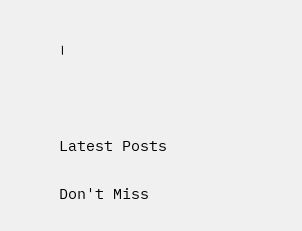।



Latest Posts

Don't Miss